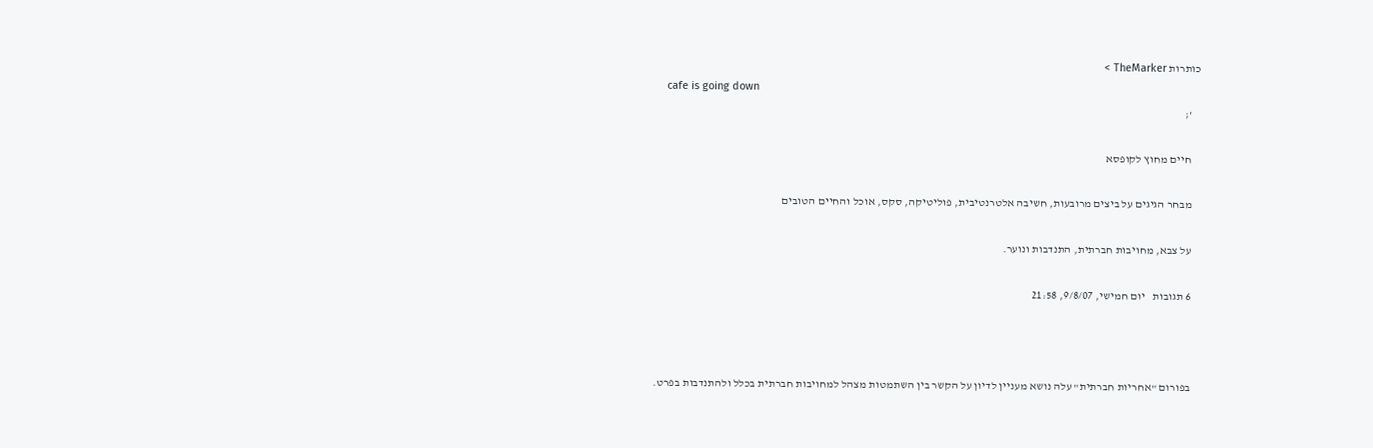כותרות TheMarker >
    cafe is going down
    ';

    חיים מחוץ לקופסא

    מבחר הגיגים על ביצים מרובעות, חשיבה אלטרנטיבית, פוליטיקה, סקס, אוכל והחיים הטובים

    על צבא, מחויבות חברתית, התנדבות ונוער.

    6 תגובות   יום חמישי, 9/8/07, 21:58



    בפורום "אחריות חברתית" עלה נושא מעניין לדיון על הקשר בין השתמטות מצהל למחויבות חברתית בכלל ולהתנדבות בפרט.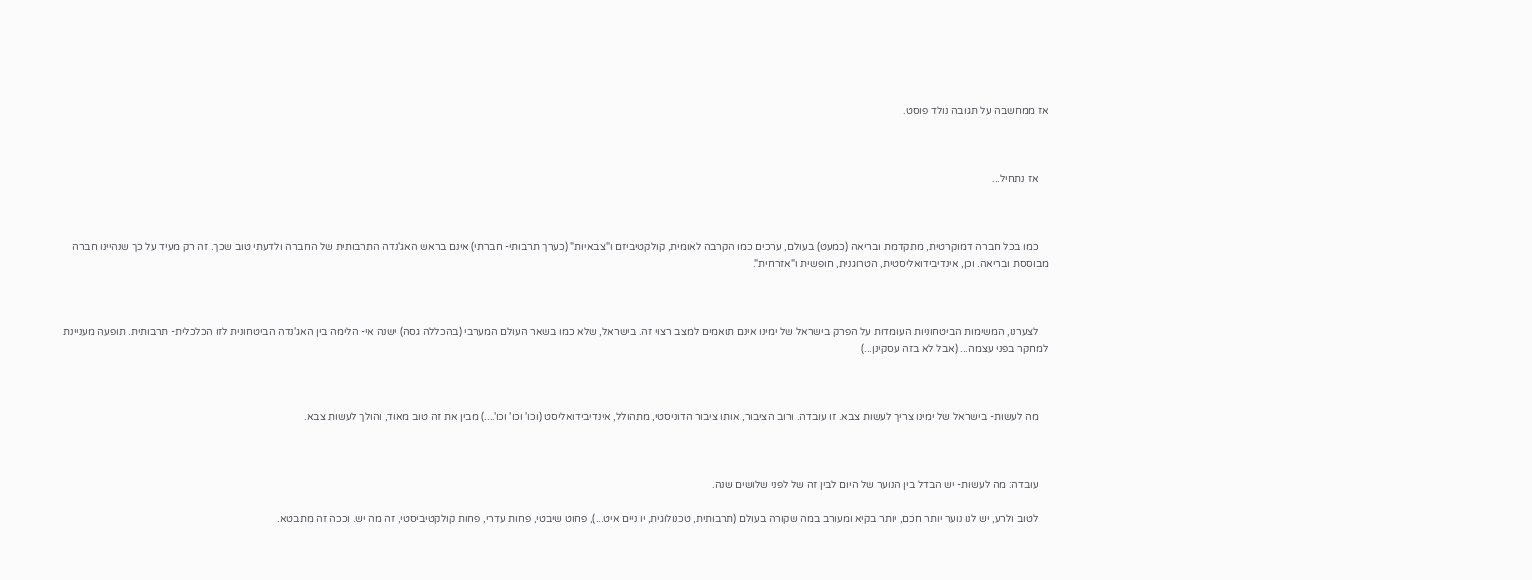אז ממחשבה על תגובה נולד פוסט.



    אז נתחיל...



    כמו בכל חברה דמוקרטית, מתקדמת ובריאה (כמעט) בעולם, ערכים כמו הקרבה לאומית, קולקטיביזם ו"צבאיות" (כערך תרבותי- חברתי) אינם בראש האג'נדה התרבותית של החברה ולדעתי טוב שכך. זה רק מעיד על כך שנהיינו חברה מבוססת ובריאה. וכן, אינדיבידואליסטית, הטרוגנית, חופשית ו"אזרחית".



    לצערנו, המשימות הביטחוניות העומדות על הפרק בישראל של ימינו אינם תואמים למצב רצוי זה. בישראל, שלא כמו בשאר העולם המערבי (בהכללה גסה) ישנה אי- הלימה בין האג'נדה הביטחונית לזו הכלכלית- תרבותית. תופעה מעניינת למחקר בפני עצמה... (אבל לא בזה עסקינן...)



    מה לעשות- בישראל של ימינו צריך לעשות צבא. זו עובדה. ורוב הציבור, אותו ציבור הדוניסטי, מתהולל, אינדיבידואליסט (וכו' וכו' וכו'....) מבין את זה טוב מאוד, והולך לעשות צבא.



    עובדה: מה לעשות- יש הבדל בין הנוער של היום לבין זה של לפני שלושים שנה.

    לטוב ולרע, יש לנו נוער יותר חכם, יותר בקיא ומעורב במה שקורה בעולם (תרבותית, טכנולוגית, יו ניים איט...), פחוט שיבטי, פחות עדרי, פחות קולקטיביסטי, זה מה יש. וככה זה מתבטא.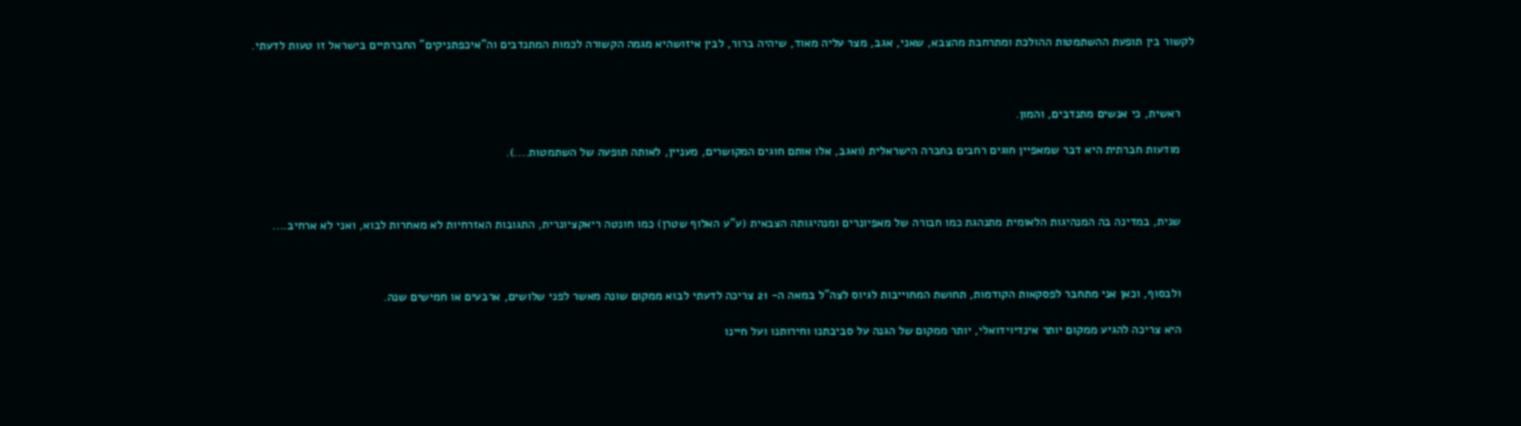לקשור בין תופעת ההשתמטות ההולכת ומתרחבת מהצבא, שאני, אגב, מצר עליה מאוד, שיהיה ברור, לבין איזושהיא מגמה הקשורה לכמות המתנדבים וה"איכפתניקים" החברתיים בישראל זו טעות לדעתי.



    ראשית, כי אנשים מתנדבים, והמון.

    מודעות חברתית היא דבר שמאפיין חוגים רחבים בחברה הישראלית (ואגב, אלו אותם חוגים המקושרים, מעניין, לאותה תופעה של השתמטות....).



    שנית, במדינה בה המנהיגות הלאומית מתנהגת כמו חבורה של מאפיונרים ומנהיגותה הצבאית (ע"ע האלוף שטרן) כמו חונטה ריאקציונרית, התגובות האזרחיות לא מאחרות לבוא, ואני לא ארחיב....



    ולבסוף, וכאן אני מתחבר לפסקאות הקודמות, תחושת המחוייבות לגיוס לצה"ל במאה ה- 21 צריכה לדעתי לבוא ממקום שונה מאשר לפני שלושים, ארבעים או חמישים שנה.

    היא צריכה להגיע ממקום יותר אינדיוידואלי, יותר ממקום של הגנה על סביבתנו וחירותנו ועל חיינו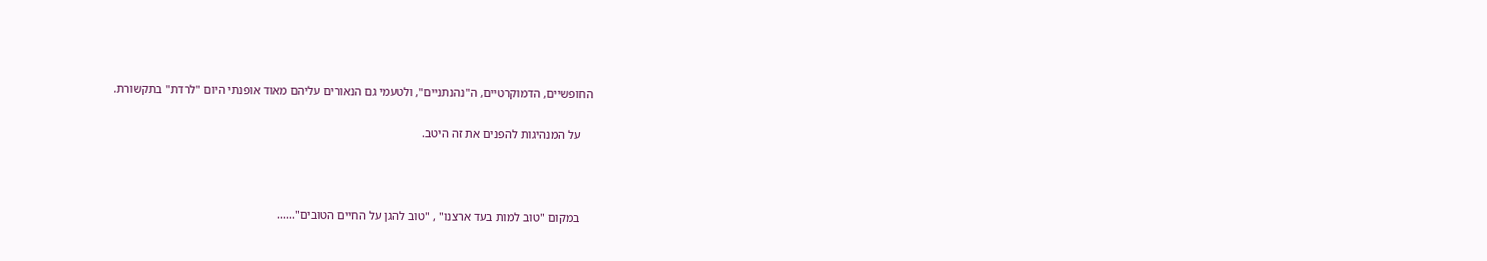החופשיים, הדמוקרטיים, ה"נהנתניים", ולטעמי גם הנאורים עליהם מאוד אופנתי היום "לרדת" בתקשורת.

    על המנהיגות להפנים את זה היטב.



    במקום "טוב למות בעד ארצנו" , "טוב להגן על החיים הטובים"......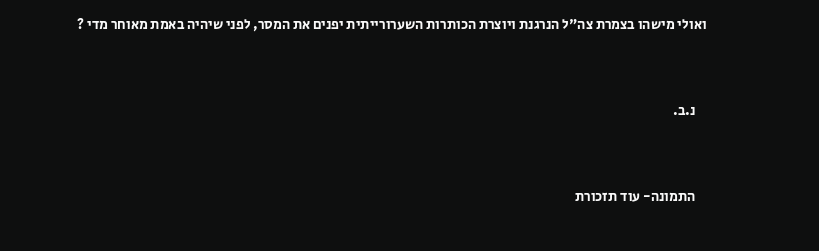ואולי מישהו בצמרת צה"ל הנרגנת ויוצרת הכותרות השערורייתית יפנים את המסר, לפני שיהיה באמת מאוחר מדי ?



    נ.ב.



    התמונה- עוד תזכורת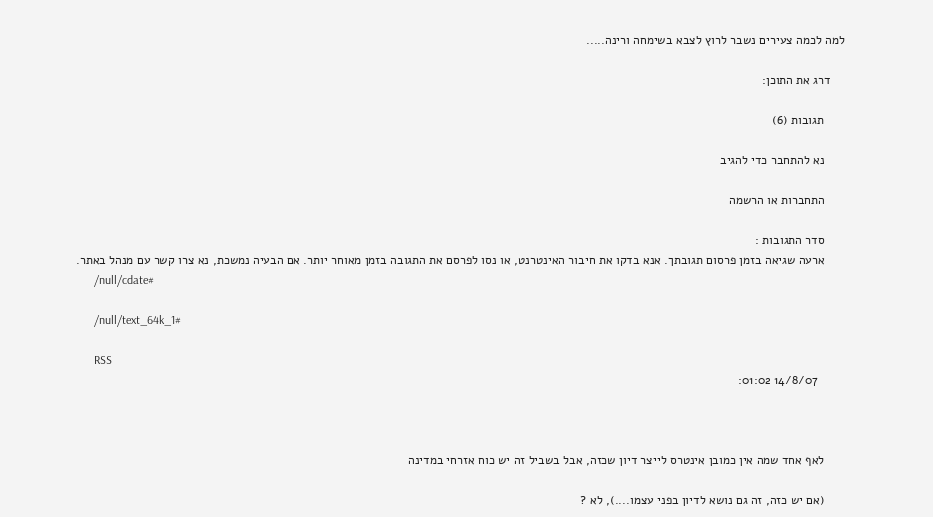למה לכמה צעירים נשבר לרוץ לצבא בשימחה ורינה.....

    דרג את התוכן:

      תגובות (6)

      נא להתחבר כדי להגיב

      התחברות או הרשמה

      סדר התגובות :
      ארעה שגיאה בזמן פרסום תגובתך. אנא בדקו את חיבור האינטרנט, או נסו לפרסם את התגובה בזמן מאוחר יותר. אם הבעיה נמשכת, נא צרו קשר עם מנהל באתר.
      /null/cdate#

      /null/text_64k_1#

      RSS
        14/8/07 01:02:



      לאף אחד שמה אין כמובן אינטרס לייצר דיון שכזה, אבל בשביל זה יש כוח אזרחי במדינה

      (אם יש כזה, זה גם נושא לדיון בפני עצמו....), לא ?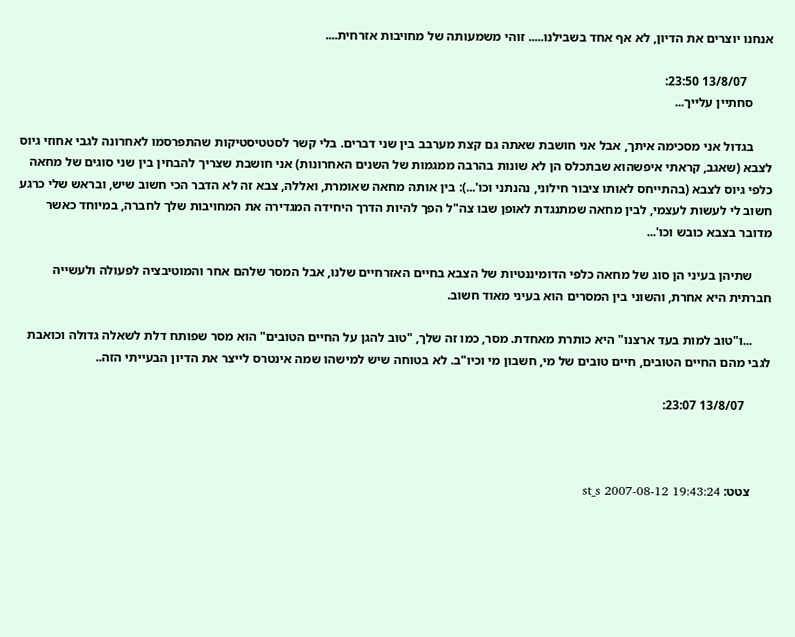אנחנו יוצרים את הדיון, לא אף אחד בשבילנו..... זוהי משמעותה של מחויבות אזרחית....

        13/8/07 23:50:
      סחתיין עלייך...

      בגדול אני מסכימה איתך, אבל אני חושבת שאתה גם קצת מערבב בין שני דברים. בלי קשר לסטטיסטיקות שהתפרסמו לאחרונה לגבי אחוזי גיוס לצבא (שאגב, קראתי איפשהוא שבתכלס הן לא שונות בהרבה ממגמות של השנים האחרונות) אני חושבת שצריך להבחין בין שני סוגים של מחאה כלפי גיוס לצבא (בהתייחס לאותו ציבור חילוני, נהנתני וכו'...): בין אותה מחאה שאומרת, ואללה, צבא זה לא הדבר הכי חשוב שיש, ובראש שלי כרגע חשוב לי לעשות לעצמי, לבין מחאה שמתנגדת לאופן שבו צה"ל הפך להיות הדרך היחידה המגדירה את המחויבות שלך לחברה, במיוחד כאשר מדובר בצבא כובש וכו'...

      שתיהן בעיני הן סוג של מחאה כלפי הדומיננטיות של הצבא בחיים האזרחיים שלנו, אבל המסר שלהם אחר והמוטיבציה לפעולה ולעשייה חברתית היא אחרת, והשוני בין המסרים הוא בעיני מאוד חשוב.

      ...ו"טוב למות בעד ארצנו" היא כותרת מאחדת. מסר, כמו זה שלך, "טוב להגן על החיים הטובים" הוא מסר שפותח דלת לשאלה גדולה וכואבת לגבי מהם החיים הטובים, חיים טובים של מי, חשבון מי וכיו"ב. לא בטוחה שיש למישהו שמה אינטרס לייצר את הדיון הבעייתי הזה..

        13/8/07 23:07:



      צטט: st_s 2007-08-12 19:43:24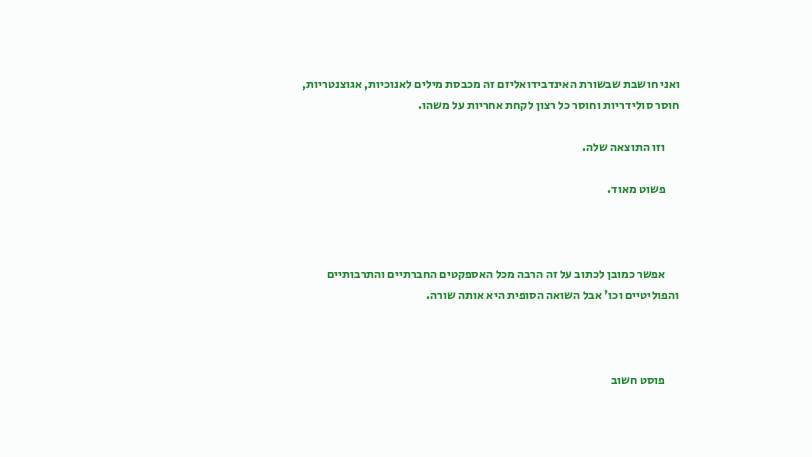ואני חושבת שבשורת האינדבידואליזם זה מכבסת מילים לאנוכיות, אגוצנטריות, חוסר סולידריות וחוסר כל רצון לקחת אחריות על משהו.

      וזו התוצאה שלה.

      פשוט מאוד.



      אפשר כמובן לכתוב על זה הרבה מכל האספקטים החברתיים והתרבותיים והפוליטיים וכו' אבל השואה הסופית היא אותה שורה.



      פוסט חשוב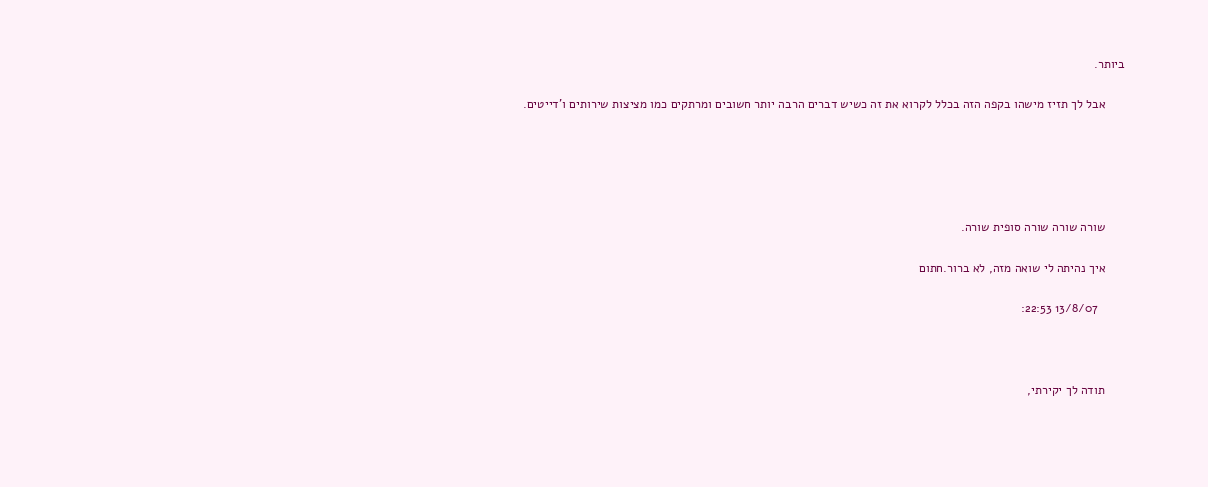ביותר.

      אבל לך תזיז מישהו בקפה הזה בכלל לקרוא את זה כשיש דברים הרבה יותר חשובים ומרתקים כמו מציצות שירותים ו'דייטים.





      שורה שורה שורה סופית שורה.

      איך נהיתה לי שואה מזה, לא ברור.חתום

        13/8/07 22:53:



      תודה לך יקירתי,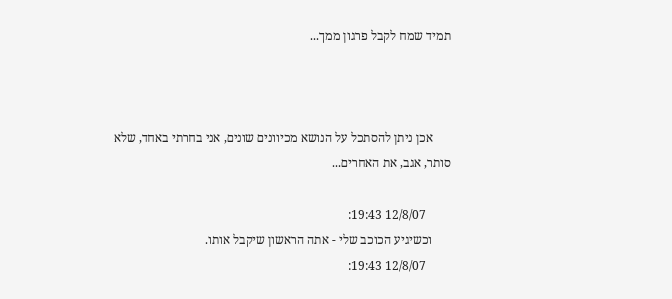תמיד שמח לקבל פרגון ממך...



      אכן ניתן להסתכל על הנושא מכיוונים שונים, אני בחרתי באחד, שלא סותר, אגב, את האחרים...

        12/8/07 19:43:
      וכשיגיע הכוכב שלי - אתה הראשון שיקבל אותו.
        12/8/07 19:43: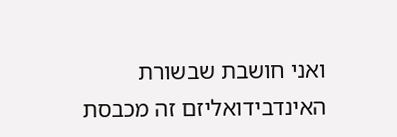ואני חושבת שבשורת האינדבידואליזם זה מכבסת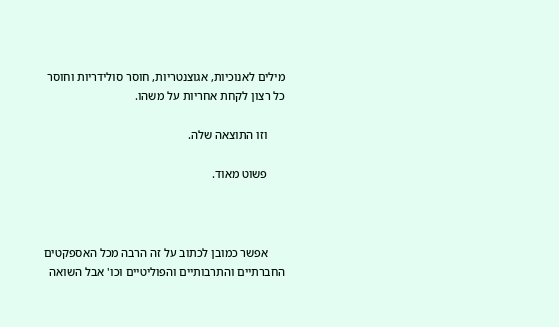מילים לאנוכיות, אגוצנטריות, חוסר סולידריות וחוסר כל רצון לקחת אחריות על משהו.

      וזו התוצאה שלה.

      פשוט מאוד.



      אפשר כמובן לכתוב על זה הרבה מכל האספקטים החברתיים והתרבותיים והפוליטיים וכו' אבל השואה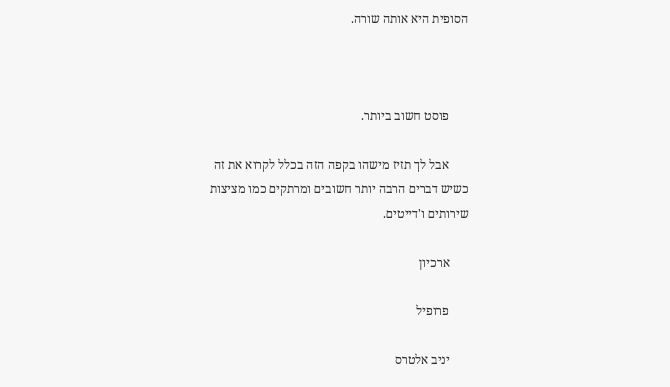הסופית היא אותה שורה.



      פוסט חשוב ביותר.

      אבל לך תזיז מישהו בקפה הזה בכלל לקרוא את זה כשיש דברים הרבה יותר חשובים ומרתקים כמו מציצות שירותים ו'דייטים.

      ארכיון

      פרופיל

      יניב אלטרס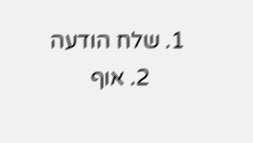1. שלח הודעה
      2. אוף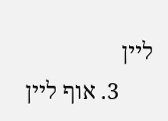ליין
      3. אוף ליין